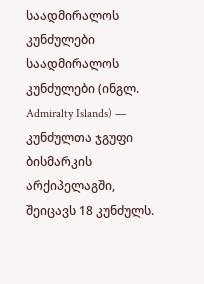საადმირალოს კუნძულები
საადმირალოს კუნძულები (ინგლ. Admiralty Islands) — კუნძულთა ჯგუფი ბისმარკის არქიპელაგში, შეიცავს 18 კუნძულს.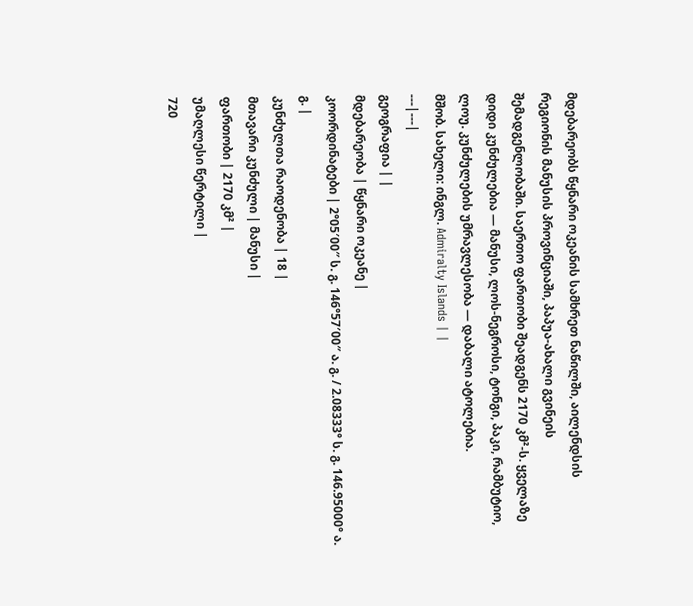მდებარეობს წყნარი ოკეანის სამხრეთ ნაწილში, აილენდსის რეგიონის მანუსის პროვინციაში, პაპუა-ახალი გვინეის შემადგენლობაში. საერთო ფართობი შეადგენს 2170 კმ²-ს. ყველაზე დიდი კუნძულებია — მანუსი, ლოს-ნეგროსი, ტონგი, პაკი, რამბუტიო, ლოუ. კუნძულების უმრავლესობა — დაბალი ატოლებია.
მშობ. სახელი: ინგლ. Admiralty Islands | |
---|---|
გეოგრაფია | |
მდებარეობა | წყნარი ოკეანე |
კოორდინატები | 2°05′00″ ს. გ. 146°57′00″ ა. გ. / 2.08333° ს. გ. 146.95000° ა. გ. |
კუნძულთა რაოდენობა | 18 |
მთავარი კუნძული | მანუსი |
ფართობი | 2170 კმ² |
უმაღლესი წერტილი |
720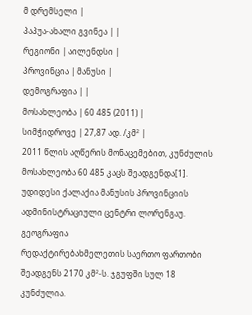მ დრემსელი |
პაპუა-ახალი გვინეა | |
რეგიონი | აილენდსი |
პროვინცია | მანუსი |
დემოგრაფია | |
მოსახლეობა | 60 485 (2011) |
სიმჭიდროვე | 27,87 ად. /კმ² |
2011 წლის აღწერის მონაცემებით, კუნძულის მოსახლეობა 60 485 კაცს შეადგენდა[1]. უდიდესი ქალაქია მანუსის პროვინციის ადმინისტრაციული ცენტრი ლორენგაუ.
გეოგრაფია
რედაქტირებახმელეთის საერთო ფართობი შეადგენს 2170 კმ²-ს. ჯგუფში სულ 18 კუნძულია.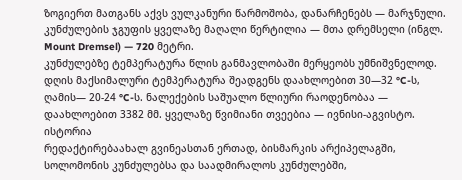ზოგიერთ მათგანს აქვს ვულკანური წარმოშობა, დანარჩენებს — მარჯნული. კუნძულების ჯგუფის ყველაზე მაღალი წერტილია — მთა დრემსელი (ინგლ. Mount Dremsel) — 720 მეტრი.
კუნძულებზე ტემპერატურა წლის განმავლობაში მერყეობს უმნიშვნელოდ. დღის მაქსიმალური ტემპერატურა შეადგენს დაახლოებით 30—32 °C-ს, ღამის— 20-24 °C-ს. ნალექების საშუალო წლიური რაოდენობაა — დაახლოებით 3382 მმ. ყველაზე წვიმიანი თვეებია — ივნისი-აგვისტო.
ისტორია
რედაქტირებაახალ გვინეასთან ერთად, ბისმარკის არქიპელაგში, სოლომონის კუნძულებსა და საადმირალოს კუნძულებში,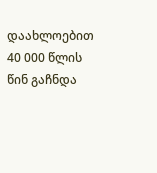დაახლოებით 40 000 წლის წინ გაჩნდა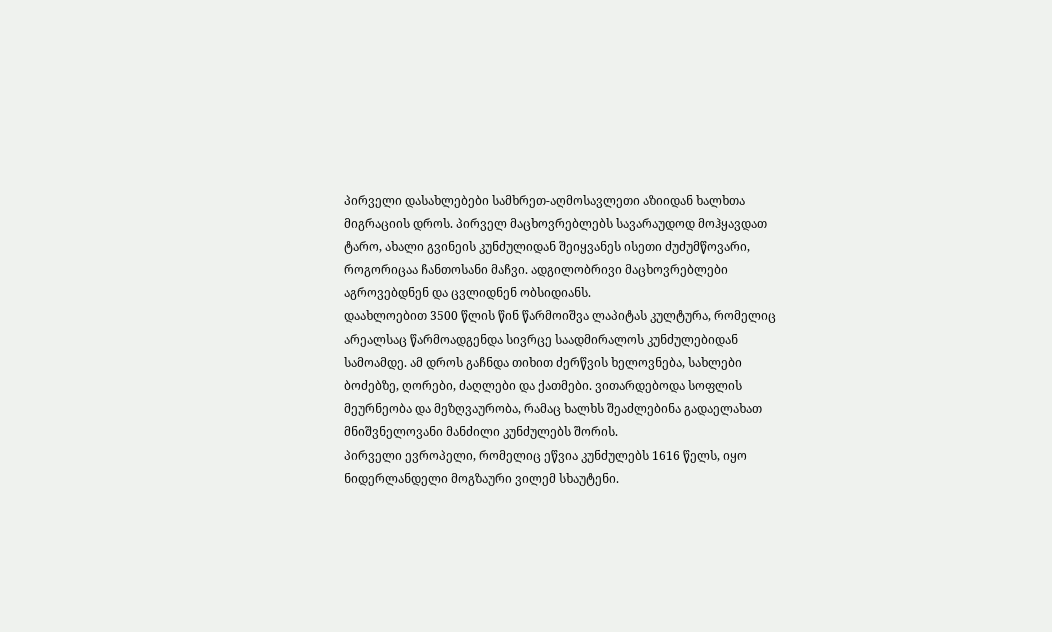პირველი დასახლებები სამხრეთ-აღმოსავლეთი აზიიდან ხალხთა მიგრაციის დროს. პირველ მაცხოვრებლებს სავარაუდოდ მოჰყავდათ ტარო, ახალი გვინეის კუნძულიდან შეიყვანეს ისეთი ძუძუმწოვარი, როგორიცაა ჩანთოსანი მაჩვი. ადგილობრივი მაცხოვრებლები აგროვებდნენ და ცვლიდნენ ობსიდიანს.
დაახლოებით 3500 წლის წინ წარმოიშვა ლაპიტას კულტურა, რომელიც არეალსაც წარმოადგენდა სივრცე საადმირალოს კუნძულებიდან სამოამდე. ამ დროს გაჩნდა თიხით ძერწვის ხელოვნება, სახლები ბოძებზე, ღორები, ძაღლები და ქათმები. ვითარდებოდა სოფლის მეურნეობა და მეზღვაურობა, რამაც ხალხს შეაძლებინა გადაელახათ მნიშვნელოვანი მანძილი კუნძულებს შორის.
პირველი ევროპელი, რომელიც ეწვია კუნძულებს 1616 წელს, იყო ნიდერლანდელი მოგზაური ვილემ სხაუტენი.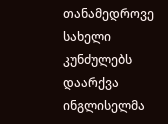თანამედროვე სახელი კუნძულებს დაარქვა ინგლისელმა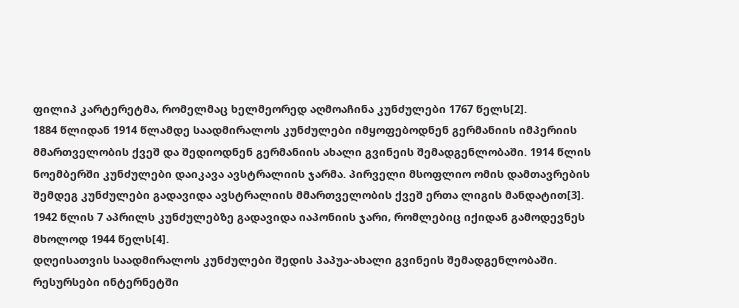ფილიპ კარტერეტმა, რომელმაც ხელმეორედ აღმოაჩინა კუნძულები 1767 წელს[2].
1884 წლიდან 1914 წლამდე საადმირალოს კუნძულები იმყოფებოდნენ გერმანიის იმპერიის მმართველობის ქვეშ და შედიოდნენ გერმანიის ახალი გვინეის შემადგენლობაში. 1914 წლის ნოემბერში კუნძულები დაიკავა ავსტრალიის ჯარმა. პირველი მსოფლიო ომის დამთავრების შემდეგ კუნძულები გადავიდა ავსტრალიის მმართველობის ქვეშ ერთა ლიგის მანდატით[3].
1942 წლის 7 აპრილს კუნძულებზე გადავიდა იაპონიის ჯარი, რომლებიც იქიდან გამოდევნეს მხოლოდ 1944 წელს[4].
დღეისათვის საადმირალოს კუნძულები შედის პაპუა-ახალი გვინეის შემადგენლობაში.
რესურსები ინტერნეტში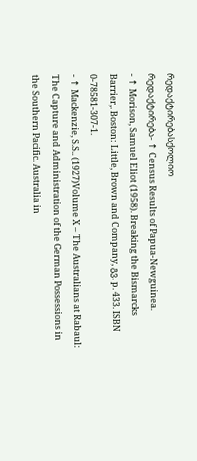რედაქტირებასქოლიო
რედაქტირება- ↑ Census Results of Papua-Newguinea.
- ↑ Morison, Samuel Eliot (1958). Breaking the Bismarcks Barrier,. Boston: Little, Brown and Company, გვ. p. 433. ISBN 0-78581-307-1.
- ↑ Mackenzie, S.S.. (1927)Volume X – The Australians at Rabaul: The Capture and Administration of the German Possessions in the Southern Pacific. Australia in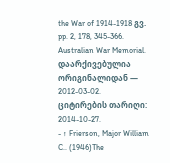the War of 1914-1918 გვ. pp. 2, 178, 345-366. Australian War Memorial. დაარქივებულია ორიგინალიდან — 2012-03-02. ციტირების თარიღი: 2014-10-27.
- ↑ Frierson, Major William C.. (1946)The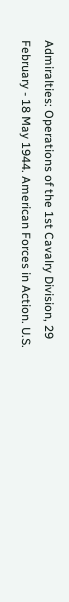Admiralties: Operations of the 1st Cavalry Division, 29 February - 18 May 1944. American Forces in Action. U.S.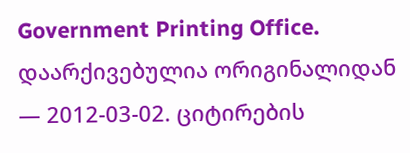Government Printing Office. დაარქივებულია ორიგინალიდან — 2012-03-02. ციტირების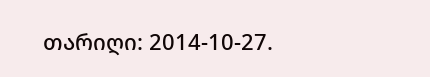თარიღი: 2014-10-27.